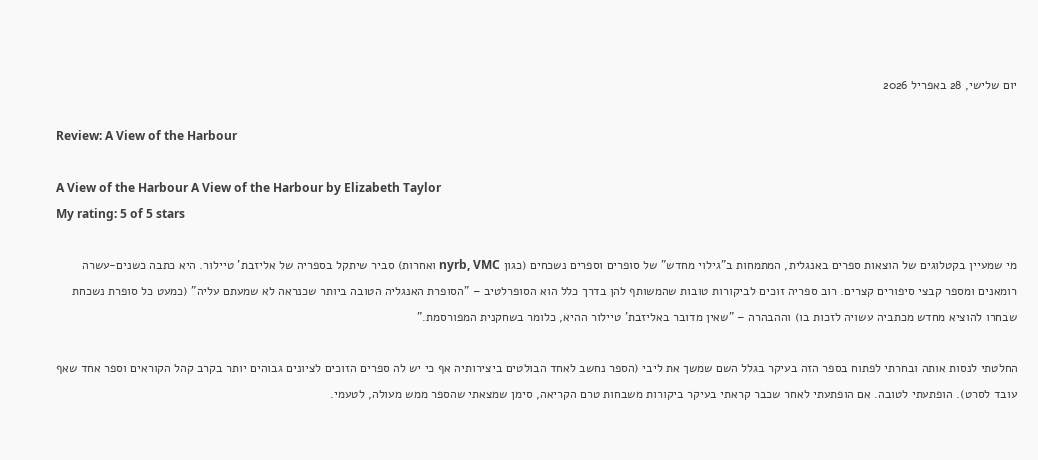יום שלישי, 28 באפריל 2026

Review: A View of the Harbour

A View of the Harbour A View of the Harbour by Elizabeth Taylor
My rating: 5 of 5 stars

מי שמעיין בקטלוגים של הוצאות ספרים באנגלית, המתמחות ב"גילוי מחדש" של סופרים וספרים נשכחים (כגון nyrb, VMC ואחרות) סביר שיתקל בספריה של אליזבת' טיילור. היא כתבה כשנים-עשרה רומאנים ומספר קבצי סיפורים קצרים. רוב ספריה זוכים לביקורות טובות שהמשותף להן בדרך כלל הוא הסופרלטיב – "הסופרת האנגליה הטובה ביותר שכנראה לא שמעתם עליה" (כמעט כל סופרת נשכחת שבחרו להוציא מחדש מכתביה עשויה לזכות בו) וההבהרה – "שאין מדובר באליזבת' טיילור ההיא, כלומר בשחקנית המפורסמת."

החלטתי לנסות אותה ובחרתי לפתוח בספר הזה בעיקר בגלל השם שמשך את ליבי (הספר נחשב לאחד הבולטים ביצירותיה אף כי יש לה ספרים הזוכים לציונים גבוהים יותר בקרב קהל הקוראים וספר אחד שאף עובד לסרט). הופתעתי לטובה. אם הופתעתי לאחר שכבר קראתי בעיקר ביקורות משבחות טרם הקריאה, סימן שמצאתי שהספר ממש מעולה, לטעמי.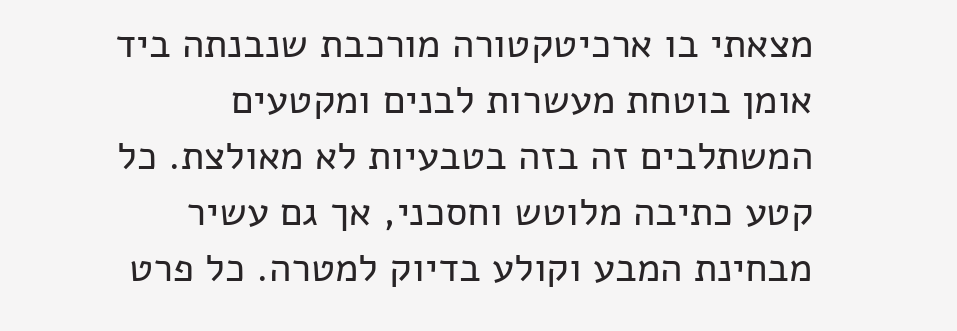מצאתי בו ארכיטקטורה מורכבת שנבנתה ביד אומן בוטחת מעשרות לבנים ומקטעים המשתלבים זה בזה בטבעיות לא מאולצת. כל קטע כתיבה מלוטש וחסכני, אך גם עשיר מבחינת המבע וקולע בדיוק למטרה. כל פרט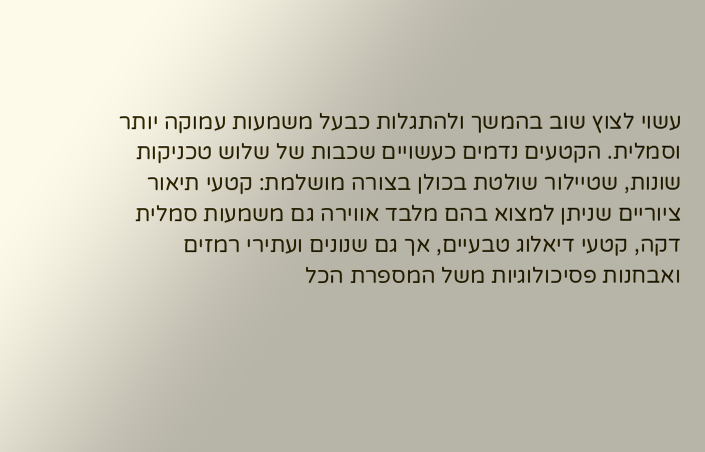עשוי לצוץ שוב בהמשך ולהתגלות כבעל משמעות עמוקה יותר וסמלית. הקטעים נדמים כעשויים שכבות של שלוש טכניקות שונות, שטיילור שולטת בכולן בצורה מושלמת: קטעי תיאור ציוריים שניתן למצוא בהם מלבד אווירה גם משמעות סמלית דקה, קטעי דיאלוג טבעיים, אך גם שנונים ועתירי רמזים ואבחנות פסיכולוגיות משל המספרת הכל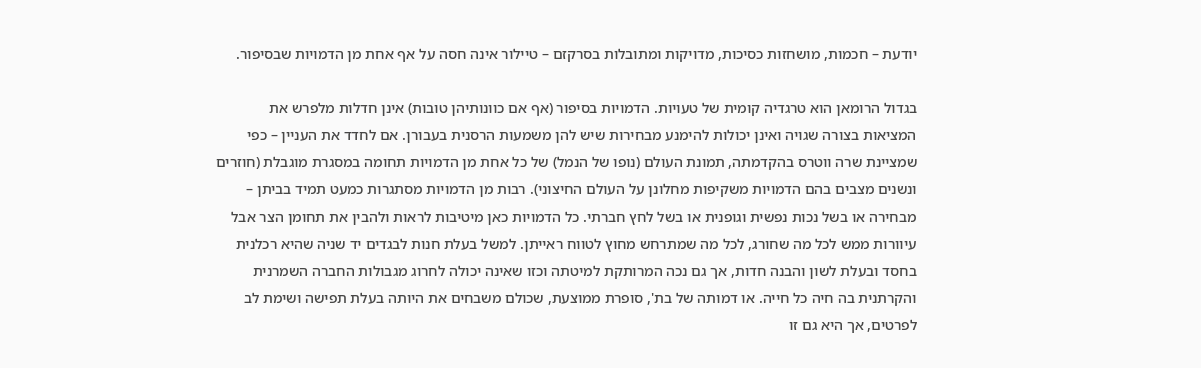יודעת – חכמות, מושחזות כסיכות, מדויקות ומתובלות בסרקזם – טיילור אינה חסה על אף אחת מן הדמויות שבסיפור.

בגדול הרומאן הוא טרגדיה קומית של טעויות. הדמויות בסיפור (אף אם כוונותיהן טובות) אינן חדלות מלפרש את המציאות בצורה שגויה ואינן יכולות להימנע מבחירות שיש להן משמעות הרסנית בעבורן. אם לחדד את העניין – כפי שמציינת שרה ווטרס בהקדמתה, תמונת העולם (נופו של הנמל) של כל אחת מן הדמויות תחומה במסגרת מוגבלת (חוזרים ונשנים מצבים בהם הדמויות משקיפות מחלונן על העולם החיצוני). רבות מן הדמויות מסתגרות כמעט תמיד בביתן – מבחירה או בשל נכות נפשית וגופנית או בשל לחץ חברתי. כל הדמויות כאן מיטיבות לראות ולהבין את תחומן הצר אבל עיוורות ממש לכל מה שחורג, לכל מה שמתרחש מחוץ לטווח ראייתן. למשל בעלת חנות לבגדים יד שניה שהיא רכלנית בחסד ובעלת לשון והבנה חדות, אך גם נכה המרותקת למיטתה וכזו שאינה יכולה לחרוג מגבולות החברה השמרנית והקרתנית בה חיה כל חייה. או דמותה של בת', סופרת ממוצעת, שכולם משבחים את היותה בעלת תפישה ושימת לב לפרטים, אך היא גם זו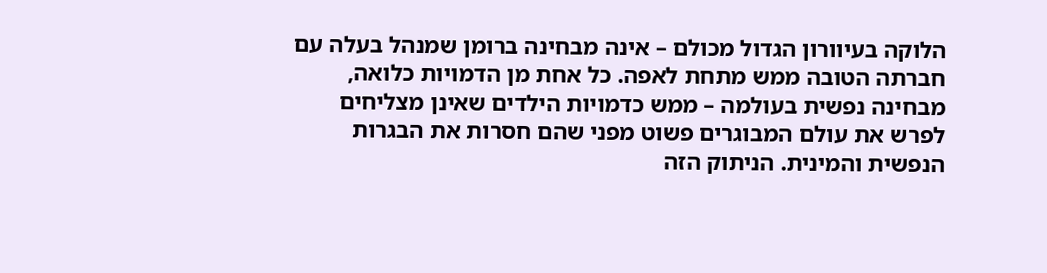הלוקה בעיוורון הגדול מכולם – אינה מבחינה ברומן שמנהל בעלה עם חברתה הטובה ממש מתחת לאפה. כל אחת מן הדמויות כלואה, מבחינה נפשית בעולמה – ממש כדמויות הילדים שאינן מצליחים לפרש את עולם המבוגרים פשוט מפני שהם חסרות את הבגרות הנפשית והמינית. הניתוק הזה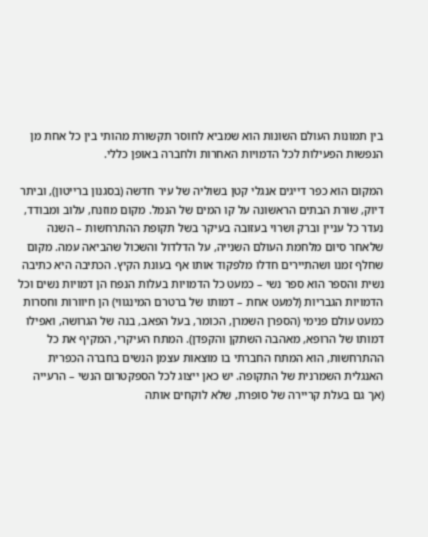בין תמונות העולם השונות הוא שמביא לחוסר תקשורת מהותי בין כל אחת מן הנפשות הפעילות לכל הדמויות האחרות ולחברה באופן כללי.

המקום הוא כפר דייגים אנגלי קטן בשוליה של עיר חדשה (בסגנון ברייטון), וביתר דיוק, שורת הבתים הראשונה על קו המים של הנמל. מקום מוזנח, עלוב ומבודד, נעדר כל עניין וברק ושרוי בעזובה בעיקר בשל תקופת ההתרחשות – השנה שלאחר סיום מלחמת העולם השנייה, על הדלדול והשכול שהביאה עמה. מקום שחלף זמנו ושהתיירים חדלו מלפקוד אותו אף בעונת הקיץ. הכתיבה היא כתיבה נשית והספר הוא ספר נשי – כמעט כל הדמויות בעלות הנפח הן דמויות נשים וכל הדמויות הגבריות (למעט אחת – דמותו של ברטרם המינגווי) הן חיוורות וחסרות כמעט עולם פנימי (הספרן השמרן, הכומר, בעל הפאב, בנה של הגרושה, ואפילו דמותו של הרופא, מאהבה השתקן והקפדן). המתח העיקרי, המקיף את כל ההתרחשות, הוא המתח החברתי בו מוצאות עצמן הנשים בחברה הכפרית האנגלית השמרנית של התקופה. יש כאן ייצוג לכל הספקטרום הנשי – הרעייה (אך גם בעלת קריירה של סופרת, שלא לוקחים אותה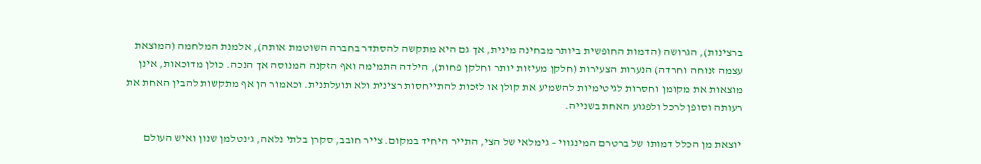ברצינות), הגרושה (הדמות החופשית ביותר מבחינה מינית, אך גם היא מתקשה להסתדר בחברה השוטמת אותה), אלמנת המלחמה (המוצאת עצמה זנוחה וחרדה) הנערות הצעירות (חלקן מעיזות יותר וחלקן פחות), הילדה התמימה ואף הזקנה המנוסה אך הנכה. כולן מדוכאות, אינן מוצאות את מקומן וחסרות לגיטימיות להשמיע את קולן או לזכות להתייחסות רצינית ולא תועלתנית. וכאמור הן אף מתקשות להבין האחת את רעותה וסופן לרכל ולפגוע האחת בשנייה.

יוצאת מן הכלל דמותו של ברטרם המינגווי – גימלאי של הצי, התייר היחיד במקום. צייר חובב, סקרן בלתי נלאה, ג'נטלמן שנון ואיש העולם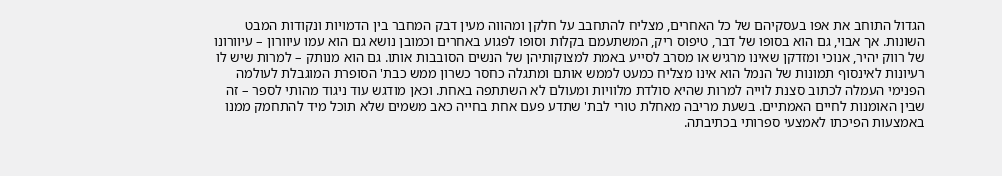הגדול התוחב את אפו בעסקיהם של כל האחרים, מצליח להתחבב על חלקן ומהווה מעין דבק המחבר בין הדמויות ונקודות המבט השונות. אך אבוי, גם הוא בסופו של דבר, טיפוס ריק, המשתעמם בקלות וסופו לפגוע באחרים וכמובן נושא גם הוא עמו עיוורון – עיוורונו של רווק יהיר, אנוכי ומזדקן שאינו מרגיש או מסרב לסייע באמת למצוקותיהן של הנשים הסובבות אותו. גם הוא מנותק – למרות שיש לו רעיונות לאינסוף תמונות של הנמל הוא אינו מצליח כמעט לממש אותם ומתגלה כחסר כשרון ממש כבת' הסופרת המוגבלת לעולמה הפנימי העמלה לכתוב סצנת לוייה למרות שהיא סולדת מלוויות ומעולם לא השתתפה באחת. וכאן מודגש עוד ניגוד מהותי לספר – זה שבין האומנות לחיים האמתיים. בשעת מריבה מאחלת טורי לבת' שתדע פעם אחת בחייה כאב משמים שלא תוכל מיד להתחמק ממנו באמצעות הפיכתו לאמצעי ספרותי בכתיבתה.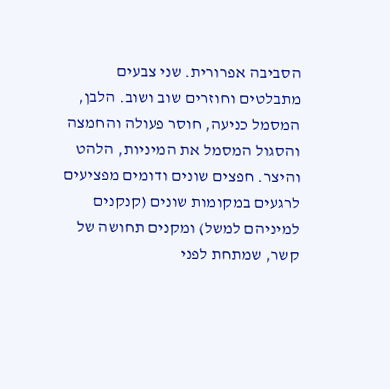הסביבה אפרורית. שני צבעים מתבלטים וחוזרים שוב ושוב. הלבן, המסמל כניעה, חוסר פעולה והחמצה והסגול המסמל את המיניות, הלהט והיצר. חפצים שונים ודומים מפציעים לרגעים במקומות שונים (קנקנים למיניהם למשל) ומקנים תחושה של קשר, שמתחת לפני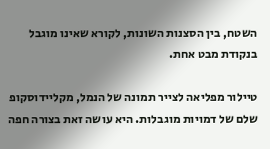השטח, בין הסצנות השונות, לקורא שאינו מוגבל בנקודת מבט אחת.

טיילור מפליאה לצייר תמונה של הנמל, מקליידוסקופ שלם של דמויות מוגבלות. היא עושה זאת בצורה חפה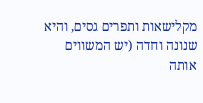מקלישאות ותפרים גסים, והיא שנונה וחדה (יש המשווים אותה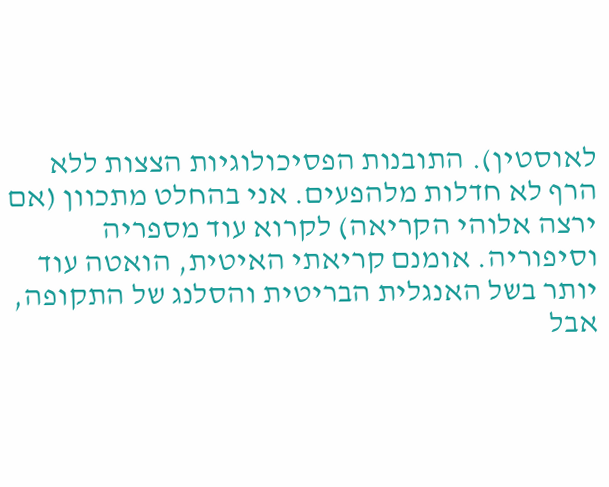לאוסטין). התובנות הפסיכולוגיות הצצות ללא הרף לא חדלות מלהפעים. אני בהחלט מתכוון (אם ירצה אלוהי הקריאה) לקרוא עוד מספריה וסיפוריה. אומנם קריאתי האיטית, הואטה עוד יותר בשל האנגלית הבריטית והסלנג של התקופה, אבל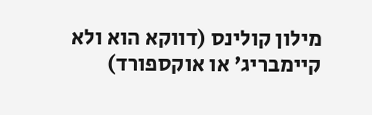מילון קולינס (דווקא הוא ולא קיימבריג' או אוקספורד)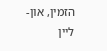הזמין, און-ליין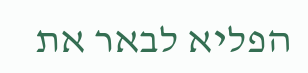הפליא לבאר את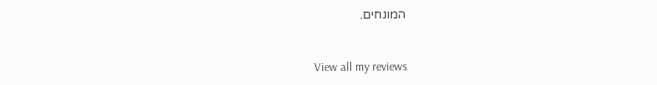המונחים.


View all my reviews